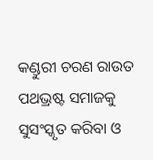କଣ୍ଡୁରୀ ଚରଣ ରାଉତ
ପଥଭ୍ରଷ୍ଟ ସମାଜକୁ ସୁସଂସ୍କୃତ କରିବା ଓ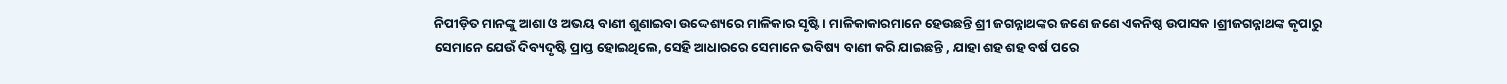ନିପୀଡ଼ିତ ମାନଙ୍କୁ ଆଶା ଓ ଅଭୟ ବାଣୀ ଶୁଣାଇବା ଉଦ୍ଦେଶ୍ୟରେ ମାଳିକାର ସୃଷ୍ଟି । ମାଳିକାକାରମାନେ ହେଉଛନ୍ତି ଶ୍ରୀ ଜଗନ୍ନାଥଙ୍କର ଜଣେ ଜଣେ ଏକନିଷ୍ଠ ଉପାସକ ।ଶ୍ରୀଜଗନ୍ନାଥଙ୍କ କୃପାରୁ ସେମାନେ ଯେଉଁ ଦିବ୍ୟଦୃଷ୍ଟି ପ୍ରାପ୍ତ ହୋଇଥିଲେ, ସେହି ଆଧାରରେ ସେମାନେ ଭବିଷ୍ୟ ବାଣୀ କରି ଯାଇଛନ୍ତି , ଯାହା ଶହ ଶହ ବର୍ଷ ପରେ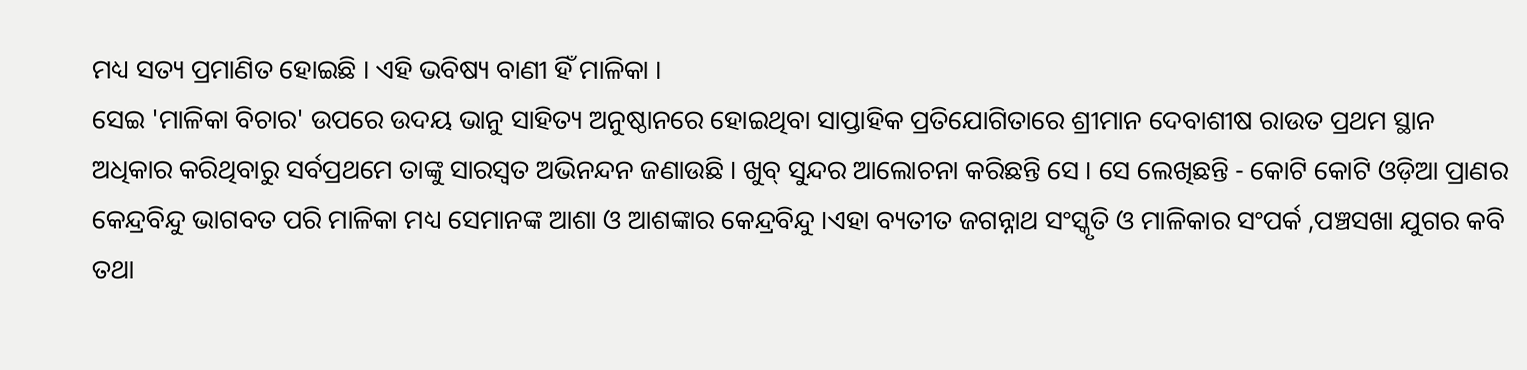ମଧ୍ୟ ସତ୍ୟ ପ୍ରମାଣିତ ହୋଇଛି । ଏହି ଭବିଷ୍ୟ ବାଣୀ ହିଁ ମାଳିକା ।
ସେଇ 'ମାଳିକା ବିଚାର' ଉପରେ ଉଦୟ ଭାନୁ ସାହିତ୍ୟ ଅନୁଷ୍ଠାନରେ ହୋଇଥିବା ସାପ୍ତାହିକ ପ୍ରତିଯୋଗିତାରେ ଶ୍ରୀମାନ ଦେବାଶୀଷ ରାଉତ ପ୍ରଥମ ସ୍ଥାନ ଅଧିକାର କରିଥିବାରୁ ସର୍ବପ୍ରଥମେ ତାଙ୍କୁ ସାରସ୍ବତ ଅଭିନନ୍ଦନ ଜଣାଉଛି । ଖୁବ୍ ସୁନ୍ଦର ଆଲୋଚନା କରିଛନ୍ତି ସେ । ସେ ଲେଖିଛନ୍ତି - କୋଟି କୋଟି ଓଡ଼ିଆ ପ୍ରାଣର କେନ୍ଦ୍ରବିନ୍ଦୁ ଭାଗବତ ପରି ମାଳିକା ମଧ୍ୟ ସେମାନଙ୍କ ଆଶା ଓ ଆଶଙ୍କାର କେନ୍ଦ୍ରବିନ୍ଦୁ ।ଏହା ବ୍ୟତୀତ ଜଗନ୍ନାଥ ସଂସ୍କୃତି ଓ ମାଳିକାର ସଂପର୍କ ,ପଞ୍ଚସଖା ଯୁଗର କବି ତଥା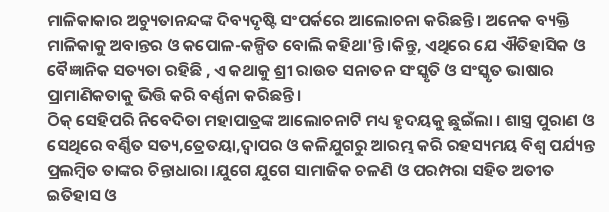ମାଳିକାକାର ଅଚ୍ୟୁତାନନ୍ଦଙ୍କ ଦିବ୍ୟଦୃଷ୍ଟି ସଂପର୍କରେ ଆଲୋଚନା କରିଛନ୍ତି । ଅନେକ ବ୍ୟକ୍ତି ମାଳିକାକୁ ଅବାନ୍ତର ଓ କପୋଳ-କଳ୍ପିତ ବୋଲି କହିଥା'ନ୍ତି ।କିନ୍ତୁ, ଏଥିରେ ଯେ ଐତିହାସିକ ଓ ବୈଜ୍ଞାନିକ ସତ୍ୟତା ରହିଛି , ଏ କଥାକୁ ଶ୍ରୀ ରାଉତ ସନାତନ ସଂସ୍କୃତି ଓ ସଂସ୍କୃତ ଭାଷାର ପ୍ରାମାଣିକତାକୁ ଭିତ୍ତି କରି ବର୍ଣ୍ଣନା କରିଛନ୍ତି ।
ଠିକ୍ ସେହିପରି ନିବେଦିତା ମହାପାତ୍ରଙ୍କ ଆଲୋଚନାଟି ମଧ୍ୟ ହୃଦୟକୁ ଛୁଇଁଲା । ଶାସ୍ତ୍ର ପୁରାଣ ଓ ସେଥିରେ ବର୍ଣ୍ଣିତ ସତ୍ୟ,ତ୍ରେତୟା,ଦ୍ବାପର ଓ କଳିଯୁଗରୁ ଆରମ୍ଭ କରି ରହସ୍ୟମୟ ବିଶ୍ବ ପର୍ଯ୍ୟନ୍ତ ପ୍ରଲମ୍ବିତ ତାଙ୍କର ଚିନ୍ତାଧାରା ।ଯୁଗେ ଯୁଗେ ସାମାଜିକ ଚଳଣି ଓ ପରମ୍ପରା ସହିତ ଅତୀତ ଇତିହାସ ଓ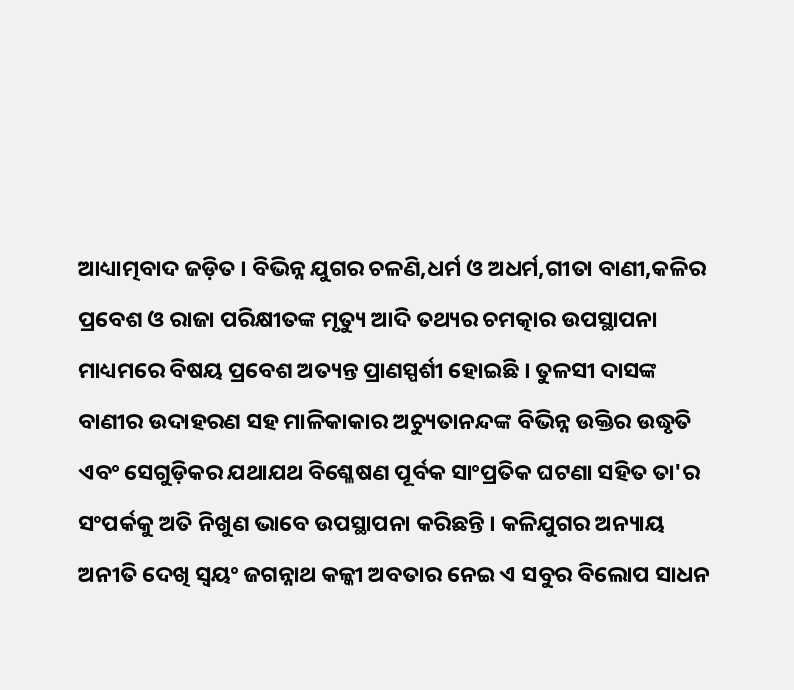ଆଧ୍ୟାତ୍ମବାଦ ଜଡ଼ିତ । ବିଭିନ୍ନ ଯୁଗର ଚଳଣି,ଧର୍ମ ଓ ଅଧର୍ମ,ଗୀତା ବାଣୀ,କଳିର ପ୍ରବେଶ ଓ ରାଜା ପରିକ୍ଷୀତଙ୍କ ମୃତ୍ୟୁ ଆଦି ତଥ୍ୟର ଚମତ୍କାର ଉପସ୍ଥାପନା ମାଧ୍ୟମରେ ବିଷୟ ପ୍ରବେଶ ଅତ୍ୟନ୍ତ ପ୍ରାଣସ୍ପର୍ଶୀ ହୋଇଛି । ତୁଳସୀ ଦାସଙ୍କ ବାଣୀର ଉଦାହରଣ ସହ ମାଳିକାକାର ଅଚ୍ୟୁତାନନ୍ଦଙ୍କ ବିଭିନ୍ନ ଉକ୍ତିର ଉଦ୍ଧୃତି ଏବଂ ସେଗୁଡ଼ିକର ଯଥାଯଥ ବିଶ୍ଳେଷଣ ପୂର୍ବକ ସାଂପ୍ରତିକ ଘଟଣା ସହିତ ତା'ର ସଂପର୍କକୁ ଅତି ନିଖୁଣ ଭାବେ ଉପସ୍ଥାପନା କରିଛନ୍ତି । କଳିଯୁଗର ଅନ୍ୟାୟ ଅନୀତି ଦେଖି ସ୍ବୟଂ ଜଗନ୍ନାଥ କଳ୍କୀ ଅବତାର ନେଇ ଏ ସବୁର ବିଲୋପ ସାଧନ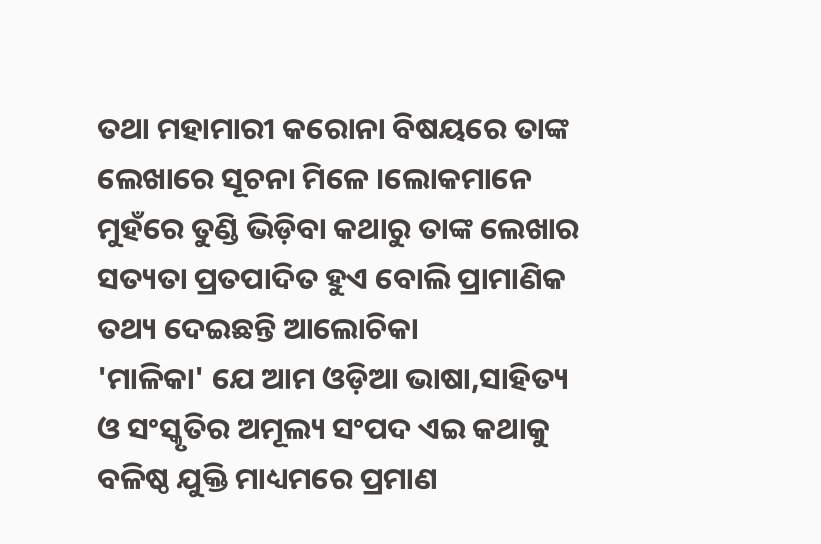ତଥା ମହାମାରୀ କରୋନା ବିଷୟରେ ତାଙ୍କ ଲେଖାରେ ସୂଚନା ମିଳେ ।ଲୋକମାନେ ମୁହଁରେ ତୁଣ୍ଡି ଭିଡ଼ିବା କଥାରୁ ତାଙ୍କ ଲେଖାର ସତ୍ୟତା ପ୍ରତପାଦିତ ହୁଏ ବୋଲି ପ୍ରାମାଣିକ ତଥ୍ୟ ଦେଇଛନ୍ତି ଆଲୋଚିକା
'ମାଳିକା' ଯେ ଆମ ଓଡ଼ିଆ ଭାଷା,ସାହିତ୍ୟ ଓ ସଂସ୍କୃତିର ଅମୂଲ୍ୟ ସଂପଦ ଏଇ କଥାକୁ ବଳିଷ୍ଠ ଯୁକ୍ତି ମାଧ୍ୟମରେ ପ୍ରମାଣ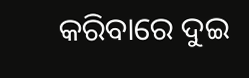କରିବାରେ ଦୁଇ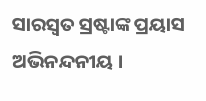ସାରସ୍ବତ ସ୍ରଷ୍ଟାଙ୍କ ପ୍ରୟାସ ଅଭିନନ୍ଦନୀୟ ।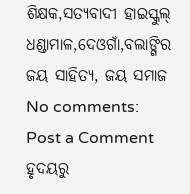ଶିକ୍ଷକ,ସତ୍ୟବାଦୀ ହାଇସ୍କୁଲ୍
ଧଣ୍ଡାମାଳ,ଦେଓଗାଁ,ବଲାଙ୍ଗିର
ଜୟ ସାହିତ୍ୟ, ଜୟ ସମାଜ
No comments:
Post a Comment
ହୃଦୟରୁ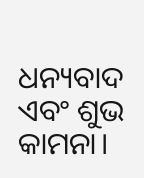ଧନ୍ୟବାଦ ଏବଂ ଶୁଭ କାମନା।